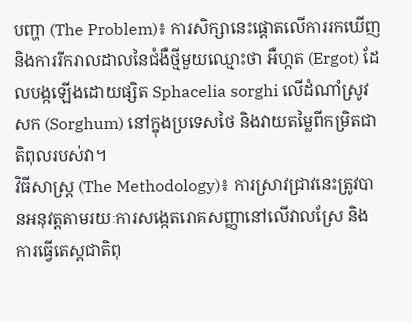បញ្ហា (The Problem)៖ ការសិក្សានេះផ្តោតលើការរកឃើញ និងការរីករាលដាលនៃជំងឺថ្មីមួយឈ្មោះថា អឺហ្កត (Ergot) ដែលបង្កឡើងដោយផ្សិត Sphacelia sorghi លើដំណាំស្រូវសក (Sorghum) នៅក្នុងប្រទេសថៃ និងវាយតម្លៃពីកម្រិតជាតិពុលរបស់វា។
វិធីសាស្ត្រ (The Methodology)៖ ការស្រាវជ្រាវនេះត្រូវបានអនុវត្តតាមរយៈការសង្កេតរោគសញ្ញានៅលើវាលស្រែ និងការធ្វើតេស្តជាតិពុ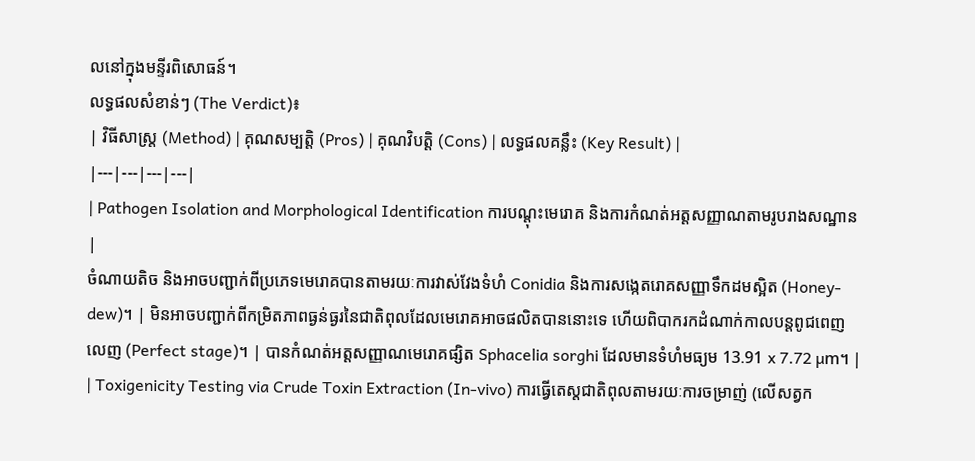លនៅក្នុងមន្ទីរពិសោធន៍។
លទ្ធផលសំខាន់ៗ (The Verdict)៖
| វិធីសាស្ត្រ (Method) | គុណសម្បត្តិ (Pros) | គុណវិបត្តិ (Cons) | លទ្ធផលគន្លឹះ (Key Result) |
|---|---|---|---|
| Pathogen Isolation and Morphological Identification ការបណ្តុះមេរោគ និងការកំណត់អត្តសញ្ញាណតាមរូបរាងសណ្ឋាន |
ចំណាយតិច និងអាចបញ្ជាក់ពីប្រភេទមេរោគបានតាមរយៈការវាស់វែងទំហំ Conidia និងការសង្កេតរោគសញ្ញាទឹកដមស្អិត (Honey-dew)។ | មិនអាចបញ្ជាក់ពីកម្រិតភាពធ្ងន់ធ្ងរនៃជាតិពុលដែលមេរោគអាចផលិតបាននោះទេ ហើយពិបាករកដំណាក់កាលបន្តពូជពេញលេញ (Perfect stage)។ | បានកំណត់អត្តសញ្ញាណមេរោគផ្សិត Sphacelia sorghi ដែលមានទំហំមធ្យម 13.91 x 7.72 µm។ |
| Toxigenicity Testing via Crude Toxin Extraction (In-vivo) ការធ្វើតេស្តជាតិពុលតាមរយៈការចម្រាញ់ (លើសត្វក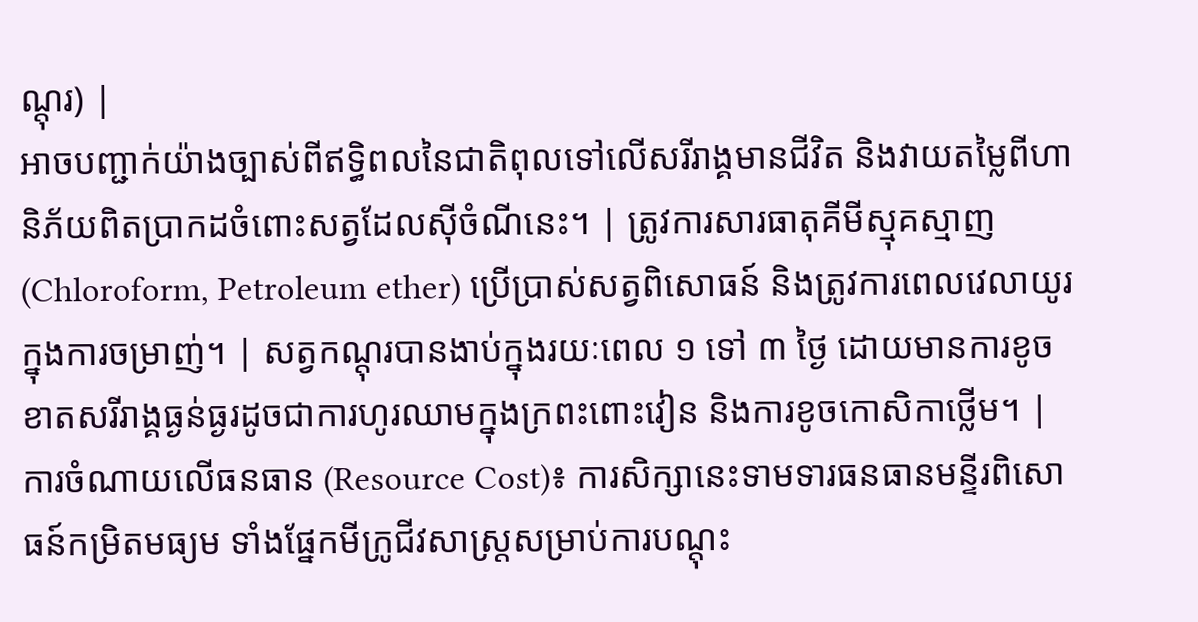ណ្តុរ) |
អាចបញ្ជាក់យ៉ាងច្បាស់ពីឥទ្ធិពលនៃជាតិពុលទៅលើសរីរាង្គមានជីវិត និងវាយតម្លៃពីហានិភ័យពិតប្រាកដចំពោះសត្វដែលស៊ីចំណីនេះ។ | ត្រូវការសារធាតុគីមីស្មុគស្មាញ (Chloroform, Petroleum ether) ប្រើប្រាស់សត្វពិសោធន៍ និងត្រូវការពេលវេលាយូរក្នុងការចម្រាញ់។ | សត្វកណ្តុរបានងាប់ក្នុងរយៈពេល ១ ទៅ ៣ ថ្ងៃ ដោយមានការខូចខាតសរីរាង្គធ្ងន់ធ្ងរដូចជាការហូរឈាមក្នុងក្រពះពោះវៀន និងការខូចកោសិកាថ្លើម។ |
ការចំណាយលើធនធាន (Resource Cost)៖ ការសិក្សានេះទាមទារធនធានមន្ទីរពិសោធន៍កម្រិតមធ្យម ទាំងផ្នែកមីក្រូជីវសាស្ត្រសម្រាប់ការបណ្តុះ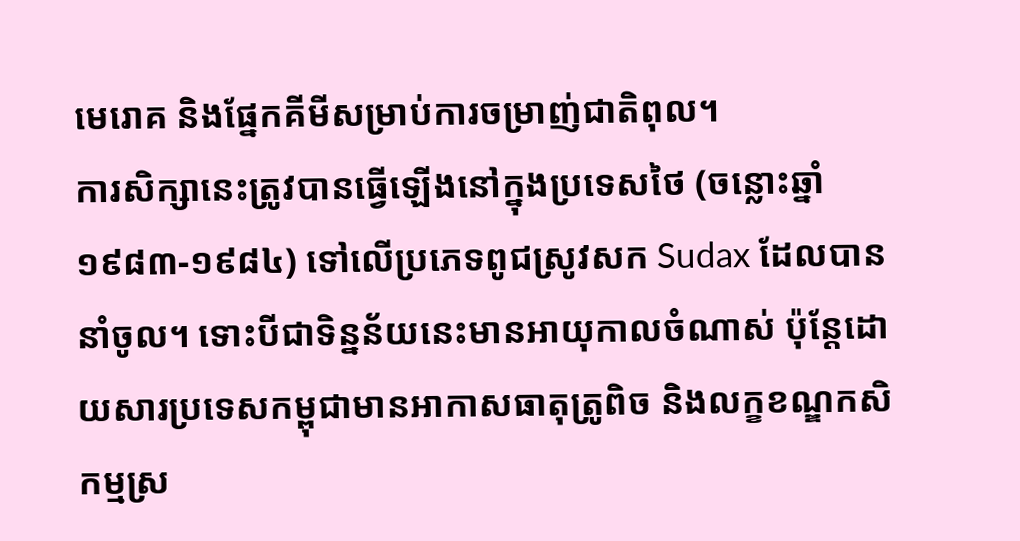មេរោគ និងផ្នែកគីមីសម្រាប់ការចម្រាញ់ជាតិពុល។
ការសិក្សានេះត្រូវបានធ្វើឡើងនៅក្នុងប្រទេសថៃ (ចន្លោះឆ្នាំ១៩៨៣-១៩៨៤) ទៅលើប្រភេទពូជស្រូវសក Sudax ដែលបាននាំចូល។ ទោះបីជាទិន្នន័យនេះមានអាយុកាលចំណាស់ ប៉ុន្តែដោយសារប្រទេសកម្ពុជាមានអាកាសធាតុត្រូពិច និងលក្ខខណ្ឌកសិកម្មស្រ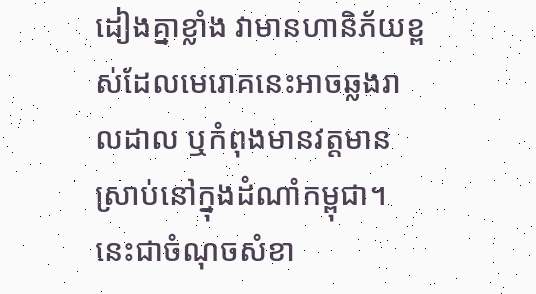ដៀងគ្នាខ្លាំង វាមានហានិភ័យខ្ពស់ដែលមេរោគនេះអាចឆ្លងរាលដាល ឬកំពុងមានវត្តមានស្រាប់នៅក្នុងដំណាំកម្ពុជា។ នេះជាចំណុចសំខា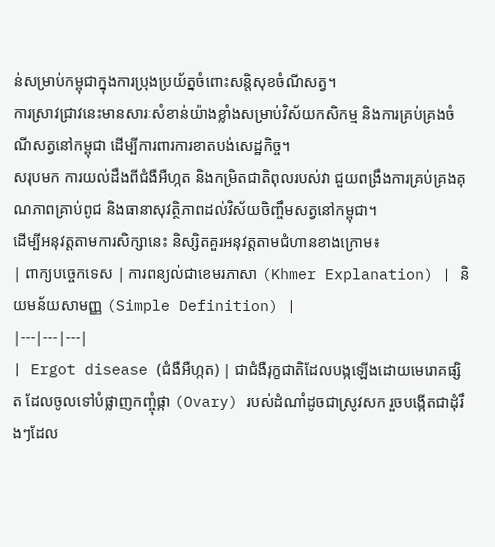ន់សម្រាប់កម្ពុជាក្នុងការប្រុងប្រយ័ត្នចំពោះសន្តិសុខចំណីសត្វ។
ការស្រាវជ្រាវនេះមានសារៈសំខាន់យ៉ាងខ្លាំងសម្រាប់វិស័យកសិកម្ម និងការគ្រប់គ្រងចំណីសត្វនៅកម្ពុជា ដើម្បីការពារការខាតបង់សេដ្ឋកិច្ច។
សរុបមក ការយល់ដឹងពីជំងឺអឺហ្កត និងកម្រិតជាតិពុលរបស់វា ជួយពង្រឹងការគ្រប់គ្រងគុណភាពគ្រាប់ពូជ និងធានាសុវត្ថិភាពដល់វិស័យចិញ្ចឹមសត្វនៅកម្ពុជា។
ដើម្បីអនុវត្តតាមការសិក្សានេះ និស្សិតគួរអនុវត្តតាមជំហានខាងក្រោម៖
| ពាក្យបច្ចេកទេស | ការពន្យល់ជាខេមរភាសា (Khmer Explanation) | និយមន័យសាមញ្ញ (Simple Definition) |
|---|---|---|
| Ergot disease (ជំងឺអឺហ្កត) | ជាជំងឺរុក្ខជាតិដែលបង្កឡើងដោយមេរោគផ្សិត ដែលចូលទៅបំផ្លាញកញ្ចុំផ្កា (Ovary) របស់ដំណាំដូចជាស្រូវសក រួចបង្កើតជាដុំរឹងៗដែល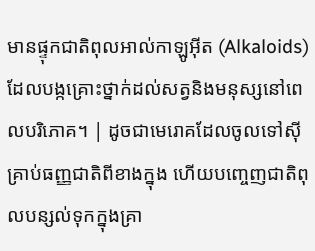មានផ្ទុកជាតិពុលអាល់កាឡូអ៊ីត (Alkaloids) ដែលបង្កគ្រោះថ្នាក់ដល់សត្វនិងមនុស្សនៅពេលបរិភោគ។ | ដូចជាមេរោគដែលចូលទៅស៊ីគ្រាប់ធញ្ញជាតិពីខាងក្នុង ហើយបញ្ចេញជាតិពុលបន្សល់ទុកក្នុងគ្រា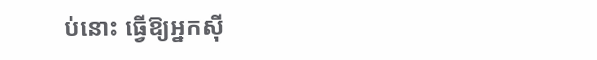ប់នោះ ធ្វើឱ្យអ្នកស៊ី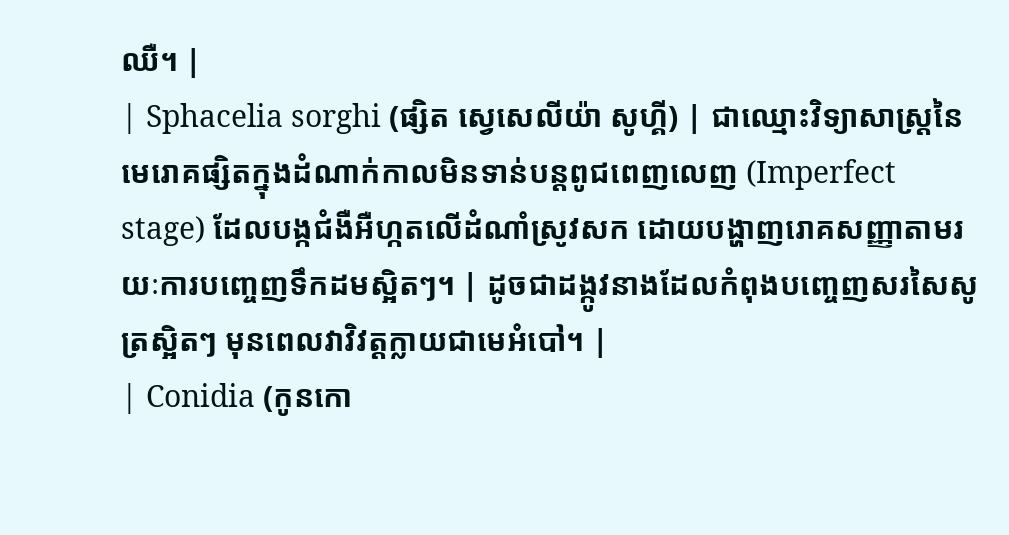ឈឺ។ |
| Sphacelia sorghi (ផ្សិត ស្វេសេលីយ៉ា សូហ្គី) | ជាឈ្មោះវិទ្យាសាស្ត្រនៃមេរោគផ្សិតក្នុងដំណាក់កាលមិនទាន់បន្តពូជពេញលេញ (Imperfect stage) ដែលបង្កជំងឺអឺហ្កតលើដំណាំស្រូវសក ដោយបង្ហាញរោគសញ្ញាតាមរយៈការបញ្ចេញទឹកដមស្អិតៗ។ | ដូចជាដង្កូវនាងដែលកំពុងបញ្ចេញសរសៃសូត្រស្អិតៗ មុនពេលវាវិវត្តក្លាយជាមេអំបៅ។ |
| Conidia (កូនកោ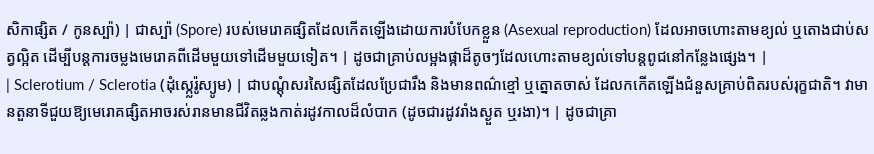សិកាផ្សិត / កូនស្ប៉ា) | ជាស្ប៉ា (Spore) របស់មេរោគផ្សិតដែលកើតឡើងដោយការបំបែកខ្លួន (Asexual reproduction) ដែលអាចហោះតាមខ្យល់ ឬតោងជាប់សត្វល្អិត ដើម្បីបន្តការចម្លងមេរោគពីដើមមួយទៅដើមមួយទៀត។ | ដូចជាគ្រាប់លម្អងផ្កាដ៏តូចៗដែលហោះតាមខ្យល់ទៅបន្តពូជនៅកន្លែងផ្សេង។ |
| Sclerotium / Sclerotia (ដុំស្ក្លេរ៉ូស្យូម) | ជាបណ្តុំសរសៃផ្សិតដែលប្រែជារឹង និងមានពណ៌ខ្មៅ ឬត្នោតចាស់ ដែលកកើតឡើងជំនួសគ្រាប់ពិតរបស់រុក្ខជាតិ។ វាមានតួនាទីជួយឱ្យមេរោគផ្សិតអាចរស់រានមានជីវិតឆ្លងកាត់រដូវកាលដ៏លំបាក (ដូចជារដូវរាំងស្ងួត ឬរងា)។ | ដូចជាគ្រា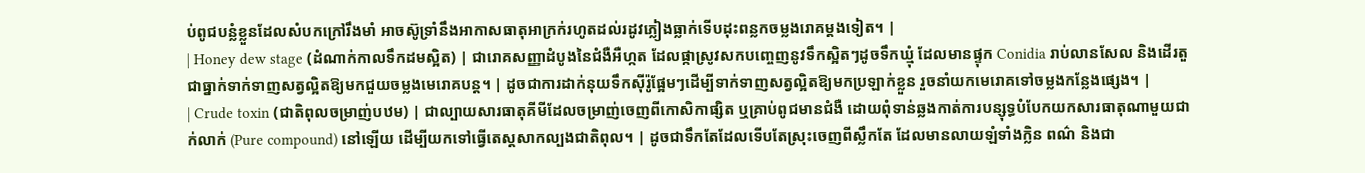ប់ពូជបន្លំខ្លួនដែលសំបកក្រៅរឹងមាំ អាចស៊ូទ្រាំនឹងអាកាសធាតុអាក្រក់រហូតដល់រដូវភ្លៀងធ្លាក់ទើបដុះពន្លកចម្លងរោគម្តងទៀត។ |
| Honey dew stage (ដំណាក់កាលទឹកដមស្អិត) | ជារោគសញ្ញាដំបូងនៃជំងឺអឺហ្កត ដែលផ្កាស្រូវសកបញ្ចេញនូវទឹកស្អិតៗដូចទឹកឃ្មុំ ដែលមានផ្ទុក Conidia រាប់លានសែល និងដើរតួជាធ្នាក់ទាក់ទាញសត្វល្អិតឱ្យមកជួយចម្លងមេរោគបន្ត។ | ដូចជាការដាក់នុយទឹកស៊ីរ៉ូផ្អែមៗដើម្បីទាក់ទាញសត្វល្អិតឱ្យមកប្រឡាក់ខ្លួន រួចនាំយកមេរោគទៅចម្លងកន្លែងផ្សេង។ |
| Crude toxin (ជាតិពុលចម្រាញ់បឋម) | ជាល្បាយសារធាតុគីមីដែលចម្រាញ់ចេញពីកោសិកាផ្សិត ឬគ្រាប់ពូជមានជំងឺ ដោយពុំទាន់ឆ្លងកាត់ការបន្សុទ្ធបំបែកយកសារធាតុណាមួយជាក់លាក់ (Pure compound) នៅឡើយ ដើម្បីយកទៅធ្វើតេស្តសាកល្បងជាតិពុល។ | ដូចជាទឹកតែដែលទើបតែស្រុះចេញពីស្លឹកតែ ដែលមានលាយឡំទាំងក្លិន ពណ៌ និងជា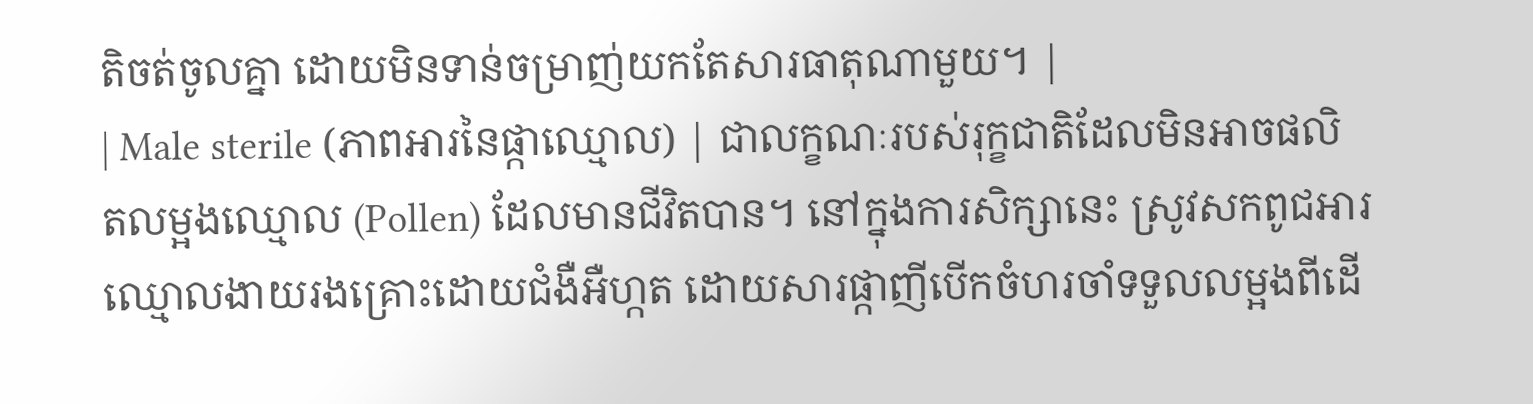តិចត់ចូលគ្នា ដោយមិនទាន់ចម្រាញ់យកតែសារធាតុណាមួយ។ |
| Male sterile (ភាពអារនៃផ្កាឈ្មោល) | ជាលក្ខណៈរបស់រុក្ខជាតិដែលមិនអាចផលិតលម្អងឈ្មោល (Pollen) ដែលមានជីវិតបាន។ នៅក្នុងការសិក្សានេះ ស្រូវសកពូជអារឈ្មោលងាយរងគ្រោះដោយជំងឺអឺហ្កត ដោយសារផ្កាញីបើកចំហរចាំទទួលលម្អងពីដើ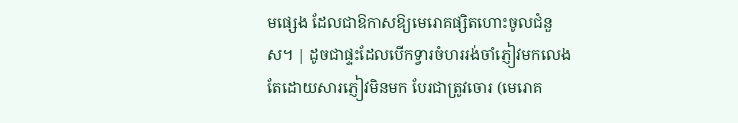មផ្សេង ដែលជាឱកាសឱ្យមេរោគផ្សិតហោះចូលជំនួស។ | ដូចជាផ្ទះដែលបើកទ្វារចំហររង់ចាំភ្ញៀវមកលេង តែដោយសារភ្ញៀវមិនមក បែរជាត្រូវចោរ (មេរោគ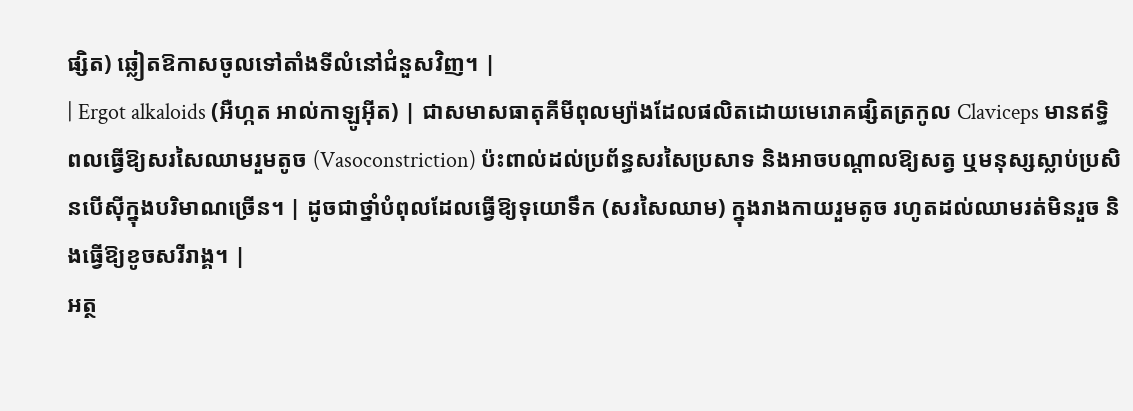ផ្សិត) ឆ្លៀតឱកាសចូលទៅតាំងទីលំនៅជំនួសវិញ។ |
| Ergot alkaloids (អឺហ្កត អាល់កាឡូអ៊ីត) | ជាសមាសធាតុគីមីពុលម្យ៉ាងដែលផលិតដោយមេរោគផ្សិតត្រកូល Claviceps មានឥទ្ធិពលធ្វើឱ្យសរសៃឈាមរួមតូច (Vasoconstriction) ប៉ះពាល់ដល់ប្រព័ន្ធសរសៃប្រសាទ និងអាចបណ្តាលឱ្យសត្វ ឬមនុស្សស្លាប់ប្រសិនបើស៊ីក្នុងបរិមាណច្រើន។ | ដូចជាថ្នាំបំពុលដែលធ្វើឱ្យទុយោទឹក (សរសៃឈាម) ក្នុងរាងកាយរួមតូច រហូតដល់ឈាមរត់មិនរួច និងធ្វើឱ្យខូចសរីរាង្គ។ |
អត្ថ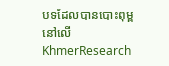បទដែលបានបោះពុម្ពនៅលើ KhmerResearch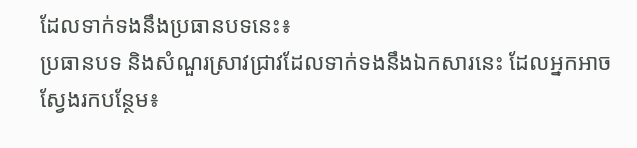ដែលទាក់ទងនឹងប្រធានបទនេះ៖
ប្រធានបទ និងសំណួរស្រាវជ្រាវដែលទាក់ទងនឹងឯកសារនេះ ដែលអ្នកអាចស្វែងរកបន្ថែម៖